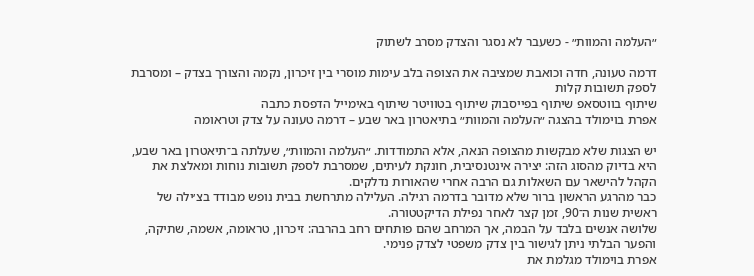״העלמה והמוות״ - כשעבר לא נסגר והצדק מסרב לשתוק

דרמה טעונה, חדה וכואבת שמציבה את הצופה בלב עימות מוסרי בין זיכרון, נקמה והצורך בצדק – ומסרבת לספק תשובות קלות
שיתוף בווטסאפ שיתוף בפייסבוק שיתוף בטוויטר שיתוף באימייל הדפסת כתבה
אפרת בוימולד בהצגה ״העלמה והמוות״ בתיאטרון באר שבע – דרמה טעונה על צדק וטראומה

יש הצגות שלא מבקשות מהצופה הנאה, אלא התמודדות. ״העלמה והמוות״, שעלתה ב־תיאטרון באר שבע,
היא בדיוק מהסוג הזה: יצירה אינטנסיבית, חונקת לעיתים, שמסרבת לספק תשובות נוחות ומאלצת את הקהל להישאר עם השאלות גם הרבה אחרי שהאורות נדלקים.
כבר מהרגע הראשון ברור שלא מדובר בדרמה רגילה. העלילה מתרחשת בבית נופש מבודד בצ׳ילה של ראשית שנות ה־90, זמן קצר לאחר נפילת הדיקטטורה.
שלושה אנשים בלבד על הבמה, אך המרחב שהם פותחים רחב בהרבה: זיכרון, טראומה, אשמה, שתיקה, והפער הבלתי ניתן לגישור בין צדק משפטי לצדק פנימי.
אפרת בוימולד מגלמת את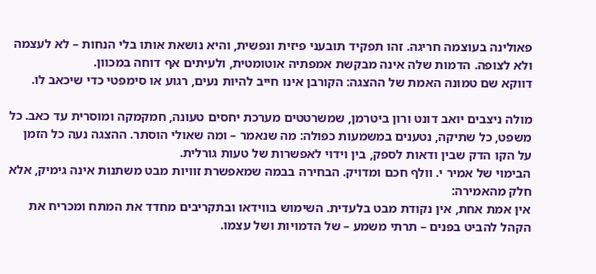פאולינה בעוצמה חריגה. זהו תפקיד תובעני פיזית ונפשית, והיא נושאת אותו בלי הנחות – לא לעצמה ולא לצופה. הדמות שלה אינה מבקשת אמפתיה אוטומטית, ולעיתים אף דוחה במכוון.
דווקא שם טמונה האמת של ההצגה: הקורבן אינו חייב להיות נעים, רגוע או סימפטי כדי שיכאב לו.

מולה ניצבים יואב דונט ורון ביטרמן, שמשרטטים מערכת יחסים טעונה, חמקמקה ומוסרית עד כאב. כל משפט, כל שתיקה, נטענים במשמעות כפולה: מה שנאמר – ומה שאולי הוסתר. ההצגה נעה כל הזמן על הקו הדק שבין ודאות לספק, בין וידוי לאפשרות של טעות גורלית.
הבימוי של אמיר י. וולף חכם ומדויק. הבחירה בבמה שמאפשרת זוויות מבט משתנות אינה גימיק, אלא חלק מהאמירה:
אין אמת אחת, אין נקודת מבט בלעדית. השימוש בווידאו ובתקריבים מחדד את המתח ומכריח את הקהל להביט בפנים – תרתי משמע – של הדמויות ושל עצמו.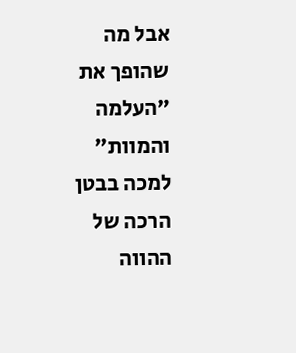אבל מה שהופך את ״העלמה והמוות״ למכה בבטן הרכה של ההווה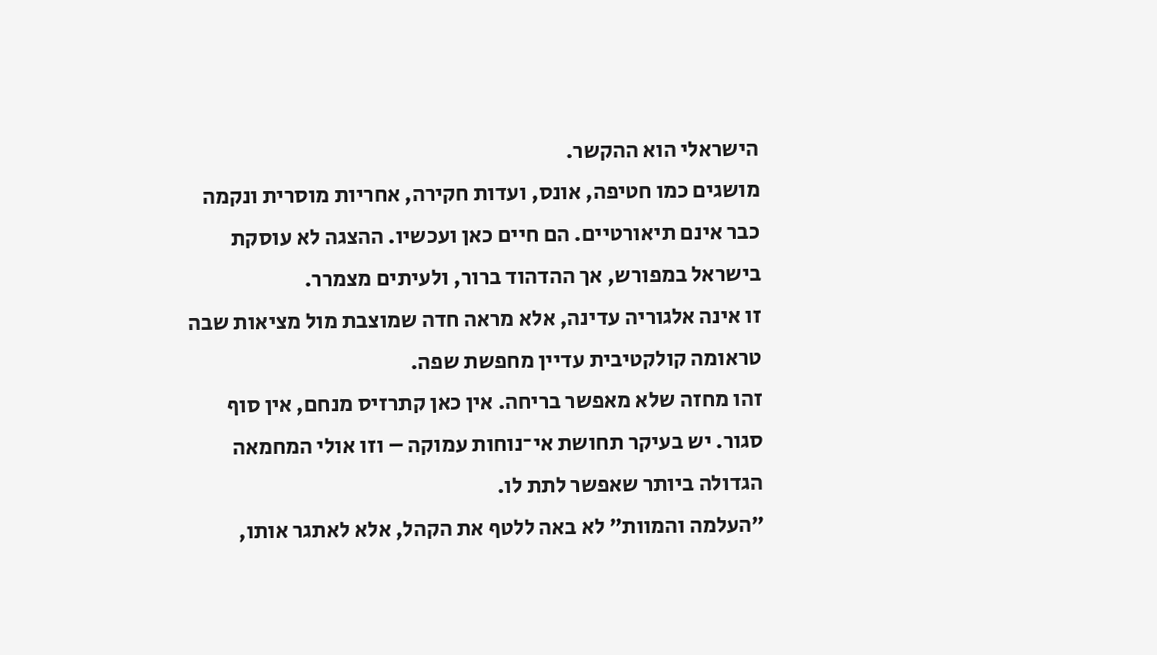הישראלי הוא ההקשר.
מושגים כמו חטיפה, אונס, ועדות חקירה, אחריות מוסרית ונקמה כבר אינם תיאורטיים. הם חיים כאן ועכשיו. ההצגה לא עוסקת בישראל במפורש, אך ההדהוד ברור, ולעיתים מצמרר.
זו אינה אלגוריה עדינה, אלא מראה חדה שמוצבת מול מציאות שבה טראומה קולקטיבית עדיין מחפשת שפה.
זהו מחזה שלא מאפשר בריחה. אין כאן קתרזיס מנחם, אין סוף סגור. יש בעיקר תחושת אי־נוחות עמוקה – וזו אולי המחמאה הגדולה ביותר שאפשר לתת לו.
״העלמה והמוות״ לא באה ללטף את הקהל, אלא לאתגר אותו,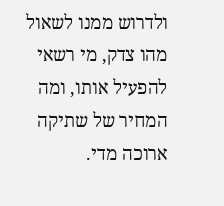ולדרוש ממנו לשאול מהו צדק, מי רשאי להפעיל אותו, ומה המחיר של שתיקה ארוכה מדי.